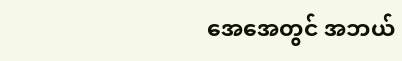အေအေတွင် အဘယ်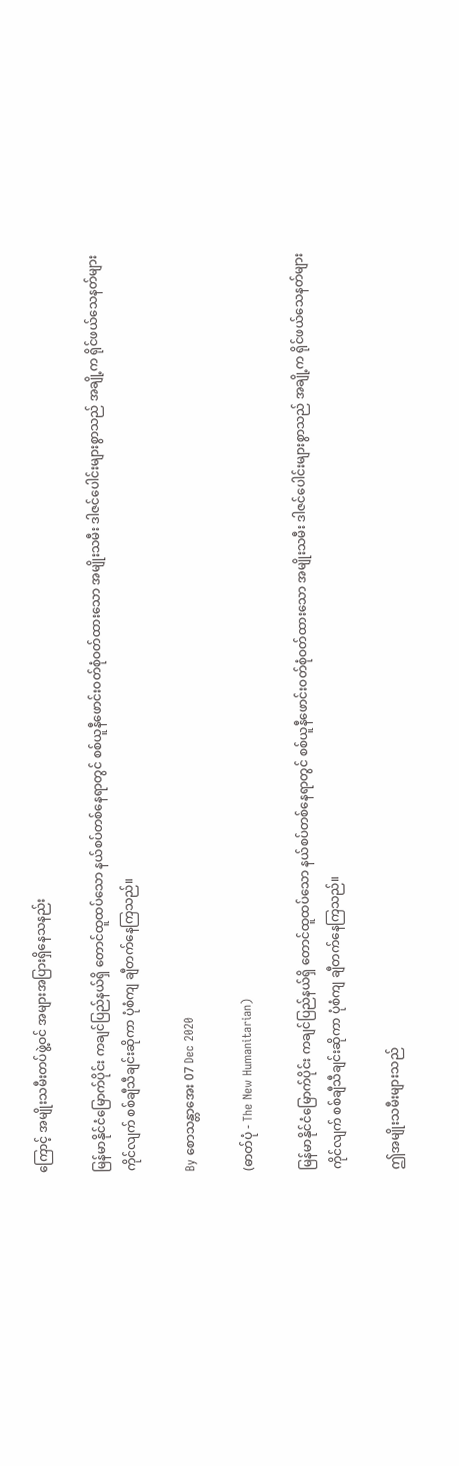ကြောင့် အမျိုးသမီးတပ်ဖွဲ့ဝင် အများအပြားရှိနေသနည်း

မြန်မာနိုင်ငံမြောက်ပိုင်း ကချင်ပြည်နယ်ရှိ တောင်ထူထပ်သော နယ်စပ်တစ်နေရာတွင် စစ်ယူနီဖောင်းဝတ်စုံဝတ်ထားသော အမျိုးသမီး ဒါဇင်ပေါင်းများစွာသည် အချို့က ရိုင်ဖယ်သေနတ်များ ကိုင်လျက် စစ်ချီသီချင်းဆိုကာ ပုံစံကျ ချီတက်နေကြသည်။

By စောသန္တာအေး 07 Dec 2020

(ဓာတ်ပုံ - The New Humanitarian)

မြန်မာနိုင်ငံမြောက်ပိုင်း ကချင်ပြည်နယ်ရှိ တောင်ထူထပ်သော နယ်စပ်တစ်နေရာတွင် စစ်ယူနီဖောင်းဝတ်စုံဝတ်ထားသော အမျိုးသမီး ဒါဇင်ပေါင်းများစွာသည် အချို့က ရိုင်ဖယ်သေနတ်များ ကိုင်လျက် စစ်ချီသီချင်းဆိုကာ ပုံစံကျ ချီတက်နေကြသည်။

ဤအမျိုးသမီးများသည်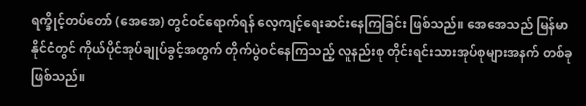ရက္ခိုင့်တပ်တော် (အေအေ) တွင်ဝင်ရောက်ရန် လေ့ကျင့်ရေးဆင်းနေကြခြင်း ဖြစ်သည်။ အေအေသည် မြန်မာနိုင်ငံတွင် ကိုယ်ပိုင်အုပ်ချုပ်ခွင့်အတွက် တိုက်ပွဲဝင်နေကြသည့် လူနည်းစု တိုင်းရင်းသားအုပ်စုများအနက် တစ်ခုဖြစ်သည်။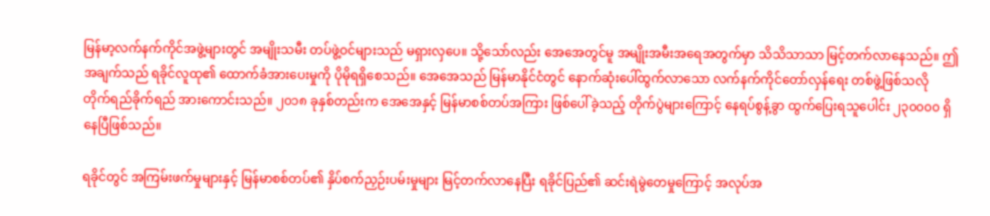မြန်မာ့လက်နက်ကိုင်အဖွဲ့များတွင် အမျိုးသမီး တပ်ဖွဲ့ဝင်များသည် မရှားလှပေ။ သို့သော်လည်း အေအေတွင်မူ အမျိုးအမီးအရေအတွက်မှာ သိသိသာသာ မြင့်တက်လာနေသည်။ ဤအချက်သည် ရခိုင်လူထု၏ ထောက်ခံအားပေးမှုကို ပိုမိုရရှိစေသည်။ အေအေသည် မြန်မာနိုင်ငံတွင် နောက်ဆုံးပေါ်ထွက်လာသော လက်နက်ကိုင်တော်လှန်ရေး တစ်ဖွဲ့ဖြစ်သလို တိုက်ရည်ခိုက်ရည် အားကောင်းသည်။ ၂၀၁၈ ခုနှစ်တည်းက အေအေနှင့် မြန်မာစစ်တပ်အကြား ဖြစ်ပေါ်ခဲ့သည့် တိုက်ပွဲများကြောင့် နေရပ်စွန့်ခွာ ထွက်ပြေးရသူပေါင်း ၂၃၀၀၀၀ ရှိနေပြီဖြစ်သည်။

ရခိုင်တွင် အကြမ်းဖက်မှုများနှင့် မြန်မာစစ်တပ်၏ နှိပ်စက်ညှဉ်းပမ်းမှုများ မြင့်တက်လာနေပြီး ရခိုင်ပြည်၏ ဆင်းရဲမွဲတေမှုကြောင့် အလုပ်အ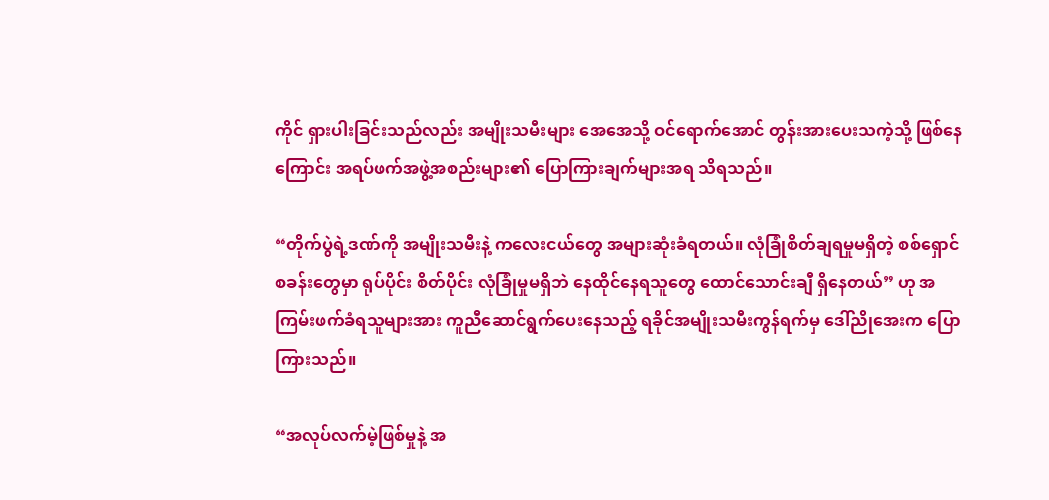ကိုင် ရှားပါးခြင်းသည်လည်း အမျိုးသမီးများ အေအေသို့ ဝင်ရောက်အောင် တွန်းအားပေးသကဲ့သို့ ဖြစ်နေကြောင်း အရပ်ဖက်အဖွဲ့အစည်းများ၏ ပြောကြားချက်များအရ သိရသည်။

“တိုက်ပွဲရဲ့ဒဏ်ကို အမျိုးသမီးနဲ့ ကလေးငယ်တွေ အများဆုံးခံရတယ်။ လုံခြုံစိတ်ချရမှုမရှိတဲ့ စစ်ရှောင်စခန်းတွေမှာ ရုပ်ပိုင်း စိတ်ပိုင်း လုံခြုံမှုမရှိဘဲ နေထိုင်နေရသူတွေ ထောင်သောင်းချီ ရှိနေတယ်” ဟု အကြမ်းဖက်ခံရသူများအား ကူညီဆောင်ရွက်ပေးနေသည့် ရခိုင်အမျိုးသမီးကွန်ရက်မှ ဒေါ်ညိုအေးက ပြောကြားသည်။

“အလုပ်လက်မဲ့ဖြစ်မှုနဲ့ အ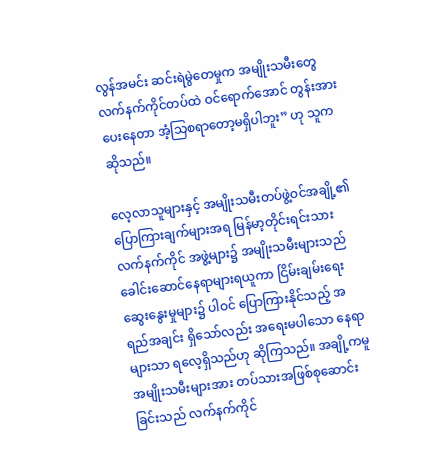လွန်အမင်း ဆင်းရဲမွဲတေမှုက အမျိုးသမီးတွေ လက်နက်ကိုင်တပ်ထဲ ဝင်ရောက်အောင် တွန်းအားပေးနေတာ အံ့သြစရာတော့မရှိပါဘူး” ဟု သူကဆိုသည်။

လေ့လာသူများနှင့် အမျိုးသမီးတပ်ဖွဲ့ဝင်အချို့၏ ပြောကြားချက်များအရ မြန်မာ့တိုင်းရင်းသား လက်နက်ကိုင် အဖွဲ့များ၌ အမျိုးသမီးများသည် ခေါင်းဆောင်နေရာများရယူကာ ငြိမ်းချမ်းရေးဆွေးနွေးမှုများ၌ ပါဝင် ပြောကြားနိုင်သည့် အရည်အချင်း ရှိသော်လည်း အရေးမပါသော နေရာများသာ ရလေ့ရှိသည်ဟု ဆိုကြသည်။ အချို့ကမူ အမျိုးသမီးများအား တပ်သားအဖြစ်စုဆောင်းခြင်းသည် လက်နက်ကိုင်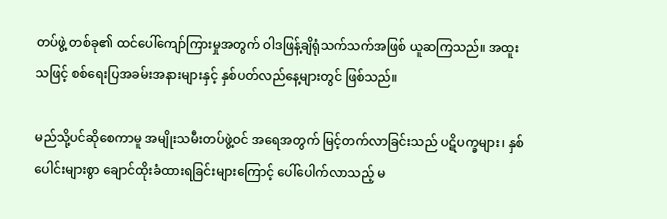တပ်ဖွဲ့ တစ်ခု၏ ထင်ပေါ်ကျော်ကြားမှုအတွက် ဝါဒဖြန့်ချိရုံသက်သက်အဖြစ် ယူဆကြသည်။ အထူးသဖြင့် စစ်ရေးပြအခမ်းအနားများနှင့် နှစ်ပတ်လည်နေ့များတွင် ဖြစ်သည်။

မည်သို့ပင်ဆိုစေကာမူ အမျိုးသမီးတပ်ဖွဲ့ဝင် အရေအတွက် မြင့်တက်လာခြင်းသည် ပဋိပက္ခများ၊ နှစ်ပေါင်းများစွာ ချောင်ထိုးခံထားရခြင်းများကြောင့် ပေါ်ပေါက်လာသည့် မ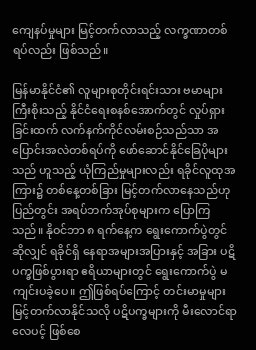ကျေနပ်မှုများ မြင့်တက်လာသည့် လက္ခဏာတစ်ရပ်လည်း ဖြစ်သည်။

မြန်မာနိုင်ငံ၏ လူများစုတိုင်းရင်းသား ဗမာများကြီးစိုးသည့် နိုင်ငံရေးစနစ်အောက်တွင် လှုပ်ရှားခြင်းထက် လက်နက်ကိုင်လမ်းစဉ်သည်သာ အပြောင်းအလဲတစ်ရပ်ကို ဖော်ဆောင်နိုင်ခြေပိုများသည် ဟူသည့် ယုံကြည်မှုများလည်း ရခိုင်လူထုအကြား၌ တစ်နေ့တစ်ခြား မြင့်တက်လာနေသည်ဟု ပြည်တွင်း အရပ်ဘက်အုပ်စုများက ပြောကြသည်။ နိုဝင်ဘာ ၈ ရက်နေ့က ရွေးကောက်ပွဲတွင်ဆိုလျှင် ရခိုင်ရှိ နေရာအများအပြားနှင့် အခြား ပဋိပက္ခဖြစ်ပွားရာ ဧရိယာများတွင် ရွေးကောက်ပွဲ မကျင်းပခဲ့ပေ။ ဤဖြစ်ရပ်ကြောင့် တင်းမာမှုများ မြင့်တက်လာနိုင်သလို ပဋိပက္ခများကို မီးလောင်ရာလေပင့် ဖြစ်စေ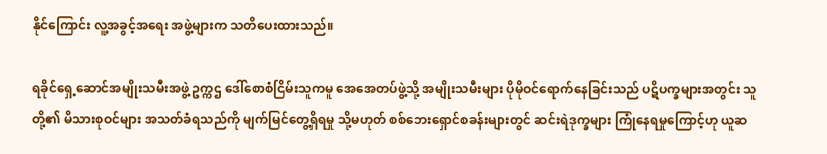နိုင်ကြောင်း လူ့အခွင့်အရေး အဖွဲ့များက သတိပေးထားသည်။

ရခိုင်ရှေ့ဆောင်အမျိုးသမီးအဖွဲ့ ဥက္ကဌ ဒေါ်စောစံငြိမ်းသူကမူ အေအေတပ်ဖွဲ့သို့ အမျိုးသမီးများ ပိုမိုဝင်ရောက်နေခြင်းသည် ပဋိပက္ခများအတွင်း သူတို့၏ မိသားစုဝင်များ အသတ်ခံရသည်ကို မျက်မြင်တွေ့ရှိရမှု သို့မဟုတ် စစ်ဘေးရှောင်စခန်းများတွင် ဆင်းရဲဒုက္ခများ ကြုံနေရမှုကြောင့်ဟု ယူဆ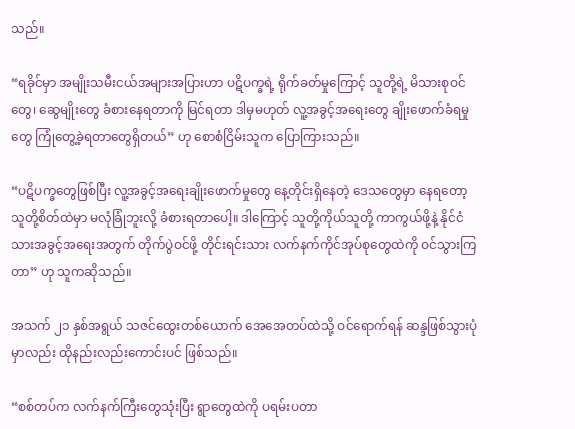သည်။

“ရခိုင်မှာ အမျိုးသမီးငယ်အများအပြားဟာ ပဋိပက္ခရဲ့ ရိုက်ခတ်မှုကြောင့် သူတို့ရဲ့ မိသားစုဝင်တွေ၊ ဆွေမျိုးတွေ ခံစားနေရတာကို မြင်ရတာ ဒါမှမဟုတ် လူ့အခွင့်အရေးတွေ ချိုးဖောက်ခံရမှုတွေ ကြုံတွေ့ခဲ့ရတာတွေရှိတယ်” ဟု စောစံငြိမ်းသူက ပြောကြားသည်။

“ပဋိပက္ခတွေဖြစ်ပြီး လူ့အခွင့်အရေးချိုးဖောက်မှုတွေ နေ့တိုင်းရှိနေတဲ့ ဒေသတွေမှာ နေရတော့ သူတို့စိတ်ထဲမှာ မလုံခြုံဘူးလို့ ခံစားရတာပေါ့။ ဒါကြောင့် သူတို့ကိုယ်သူတို့ ကာကွယ်ဖို့နဲ့ နိုင်ငံသားအခွင့်အရေးအတွက် တိုက်ပွဲဝင်ဖို့ တိုင်းရင်းသား လက်နက်ကိုင်အုပ်စုတွေထဲကို ဝင်သွားကြတာ” ဟု သူကဆိုသည်။

အသက် ၂၁ နှစ်အရွယ် သဇင်ထွေးတစ်ယောက် အေအေတပ်ထဲသို့ ဝင်ရောက်ရန် ဆန္ဒဖြစ်သွားပုံမှာလည်း ထိုနည်းလည်းကောင်းပင် ဖြစ်သည်။

“စစ်တပ်က လက်နက်ကြီးတွေသုံးပြီး ရွာတွေထဲကို ပရမ်းပတာ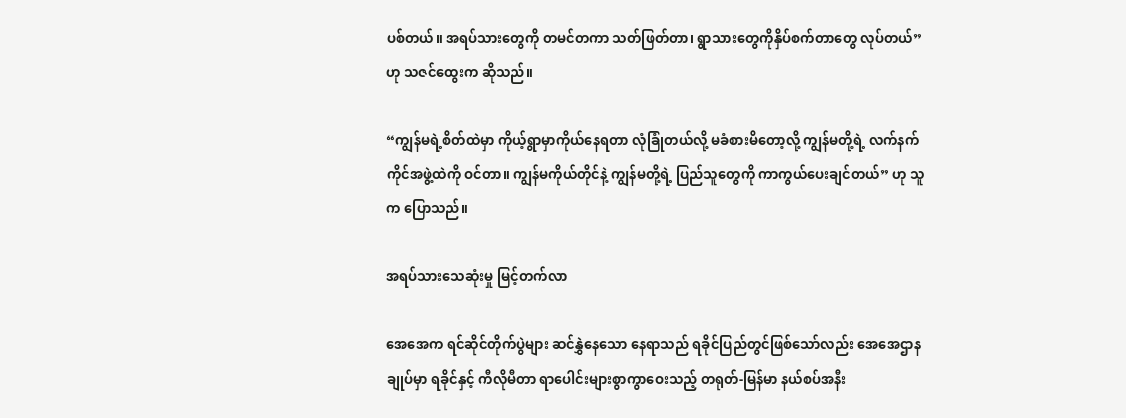ပစ်တယ်။ အရပ်သားတွေကို တမင်တကာ သတ်ဖြတ်တာ၊ ရွာသားတွေကိုနှိပ်စက်တာတွေ လုပ်တယ်” ဟု သဇင်ထွေးက ဆိုသည်။

“ကျွန်မရဲ့စိတ်ထဲမှာ ကိုယ့်ရွာမှာကိုယ်နေရတာ လုံခြုံတယ်လို့ မခံစားမိတော့လို့ ကျွန်မတို့ရဲ့ လက်နက်ကိုင်အဖွဲ့ထဲကို ဝင်တာ။ ကျွန်မကိုယ်တိုင်နဲ့ ကျွန်မတို့ရဲ့ ပြည်သူတွေကို ကာကွယ်ပေးချင်တယ်” ဟု သူက ပြောသည်။

အရပ်သားသေဆုံးမှု မြင့်တက်လာ

အေအေက ရင်ဆိုင်တိုက်ပွဲများ ဆင်နွှဲနေသော နေရာသည် ရခိုင်ပြည်တွင်ဖြစ်သော်လည်း အေအေဌာနချုပ်မှာ ရခိုင်နှင့် ကီလိုမီတာ ရာပေါင်းများစွာကွာဝေးသည့် တရုတ်-မြန်မာ နယ်စပ်အနီး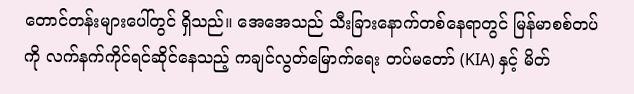တောင်တန်းများပေါ်တွင် ရှိသည်။ အေအေသည် သီးခြားနောက်တစ်နေရာတွင် မြန်မာစစ်တပ်ကို လက်နက်ကိုင်ရင်ဆိုင်နေသည့် ကချင်လွတ်မြောက်ရေး တပ်မတော် (KIA) နှင့် မိတ်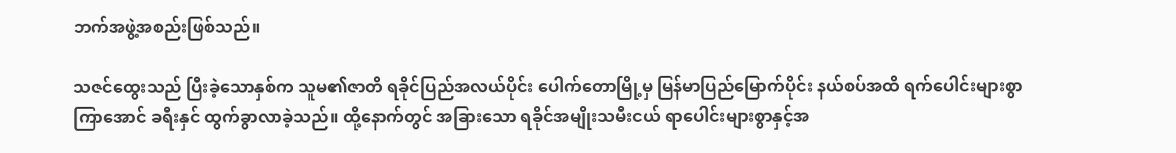ဘက်အဖွဲ့အစည်းဖြစ်သည်။

သဇင်ထွေးသည် ပြီးခဲ့သောနှစ်က သူမ၏ဇာတိ ရခိုင်ပြည်အလယ်ပိုင်း ပေါက်တောမြို့မှ မြန်မာပြည်မြောက်ပိုင်း နယ်စပ်အထိ ရက်ပေါင်းများစွာကြာအောင် ခရီးနှင် ထွက်ခွာလာခဲ့သည်။ ထို့နောက်တွင် အခြားသော ရခိုင်အမျိုးသမီးငယ် ရာပေါင်းများစွာနှင့်အ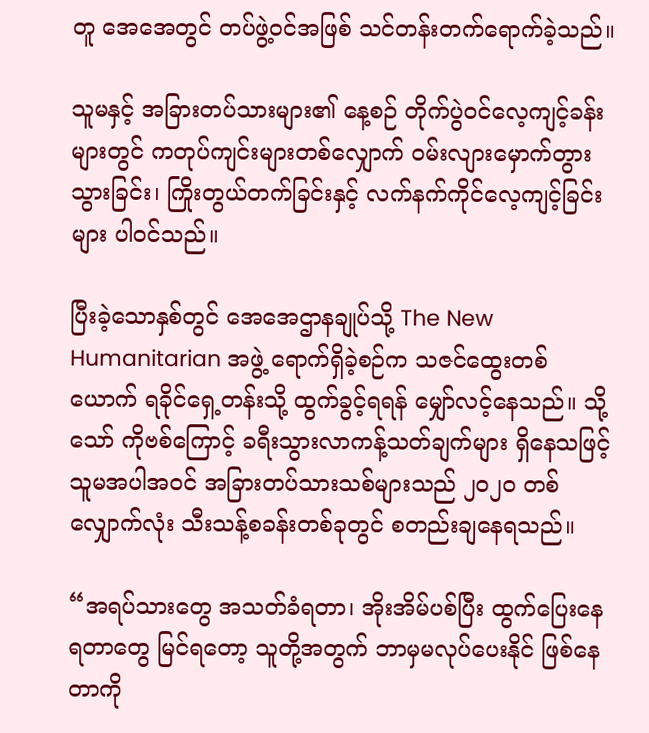တူ အေအေတွင် တပ်ဖွဲ့ဝင်အဖြစ် သင်တန်းတက်ရောက်ခဲ့သည်။

သူမနှင့် အခြားတပ်သားများ၏ နေ့စဉ် တိုက်ပွဲဝင်လေ့ကျင့်ခန်းများတွင် ကတုပ်ကျင်းများတစ်လျှောက် ဝမ်းလျားမှောက်တွားသွားခြင်း၊ ကြိုးတွယ်တက်ခြင်းနှင့် လက်နက်ကိုင်လေ့ကျင့်ခြင်းများ ပါဝင်သည်။

ပြီးခဲ့သောနှစ်တွင် အေအေဌာနချုပ်သို့ The New Humanitarian အဖွဲ့ ရောက်ရှိခဲ့စဉ်က သဇင်ထွေးတစ်ယောက် ရခိုင်ရှေ့တန်းသို့ ထွက်ခွင့်ရရန် မျှော်လင့်နေသည်။ သို့သော် ကိုဗစ်ကြောင့် ခရီးသွားလာကန့်သတ်ချက်များ ရှိနေသဖြင့် သူမအပါအဝင် အခြားတပ်သားသစ်များသည် ၂၀၂၀ တစ်လျှောက်လုံး သီးသန့်စခန်းတစ်ခုတွင် စတည်းချနေရသည်။

“အရပ်သားတွေ အသတ်ခံရတာ၊ အိုးအိမ်ပစ်ပြီး ထွက်ပြေးနေရတာတွေ မြင်ရတော့ သူတို့အတွက် ဘာမှမလုပ်ပေးနိုင် ဖြစ်နေတာကို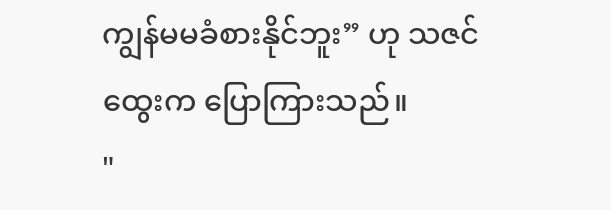ကျွန်မမခံစားနိုင်ဘူး” ဟု သဇင်ထွေးက ပြောကြားသည်။
"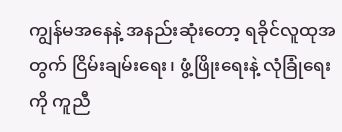ကျွန်မအနေနဲ့ အနည်းဆုံးတော့ ရခိုင်လူထုအတွက် ငြိမ်းချမ်းရေး၊ ဖွံ့ဖြိုးရေးနဲ့ လုံခြုံရေးကို ကူညီ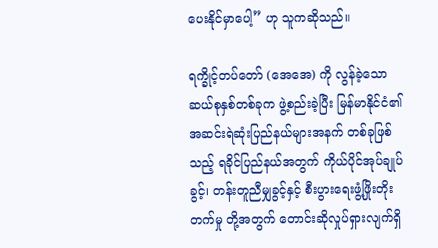ပေးနိုင်မှာပေါ့” ဟု သူကဆိုသည်။

ရက္ခိုင့်တပ်တော် (အေအေ) ကို လွန်ခဲ့သောဆယ်စုနှစ်တစ်ခုက ဖွဲ့စည်းခဲ့ပြီး မြန်မာနိုင်ငံ၏ အဆင်းရဲဆုံးပြည်နယ်များအနက် တစ်ခုဖြစ်သည့် ရခိုင်ပြည်နယ်အတွက် ကိုယ်ပိုင်အုပ်ချုပ်ခွင့်၊ တန်းတူညီမျှခွင့်နှင့် စီးပွားရေးဖွံ့ဖြိုးတိုးတက်မှု တို့အတွက် တောင်းဆိုလှုပ်ရှားလျက်ရှိ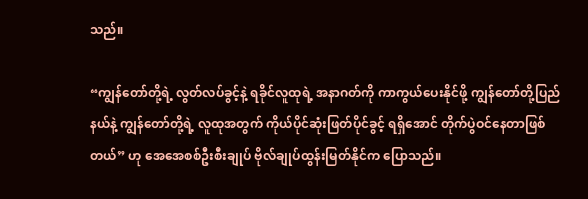သည်။

“ကျွန်တော်တို့ရဲ့ လွတ်လပ်ခွင့်နဲ့ ရခိုင်လူထုရဲ့ အနာဂတ်ကို ကာကွယ်ပေးနိုင်ဖို့ ကျွန်တော်တို့ပြည်နယ်နဲ့ ကျွန်တော်တို့ရဲ့ လူထုအတွက် ကိုယ်ပိုင်ဆုံးဖြတ်ပိုင်ခွင့် ရရှိအောင် တိုက်ပွဲဝင်နေတာဖြစ်တယ်” ဟု အေအေစစ်ဦးစီးချုပ် ဗိုလ်ချုပ်ထွန်းမြတ်နိုင်က ပြောသည်။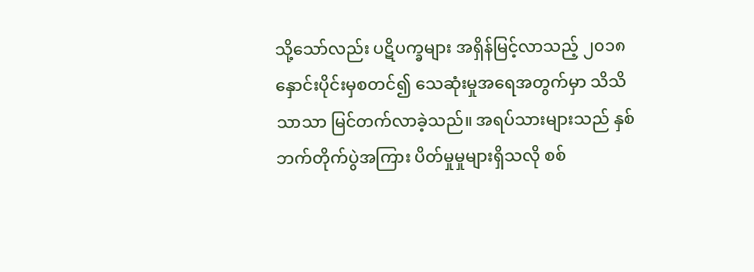သို့သော်လည်း ပဋိပက္ခများ အရှိန်မြင့်လာသည့် ၂၀၁၈ နှောင်းပိုင်းမှစတင်၍ သေဆုံးမှုအရေအတွက်မှာ သိသိသာသာ မြင်တက်လာခဲ့သည်။ အရပ်သားများသည် နှစ်ဘက်တိုက်ပွဲအကြား ပိတ်မှုမှုများရှိသလို စစ်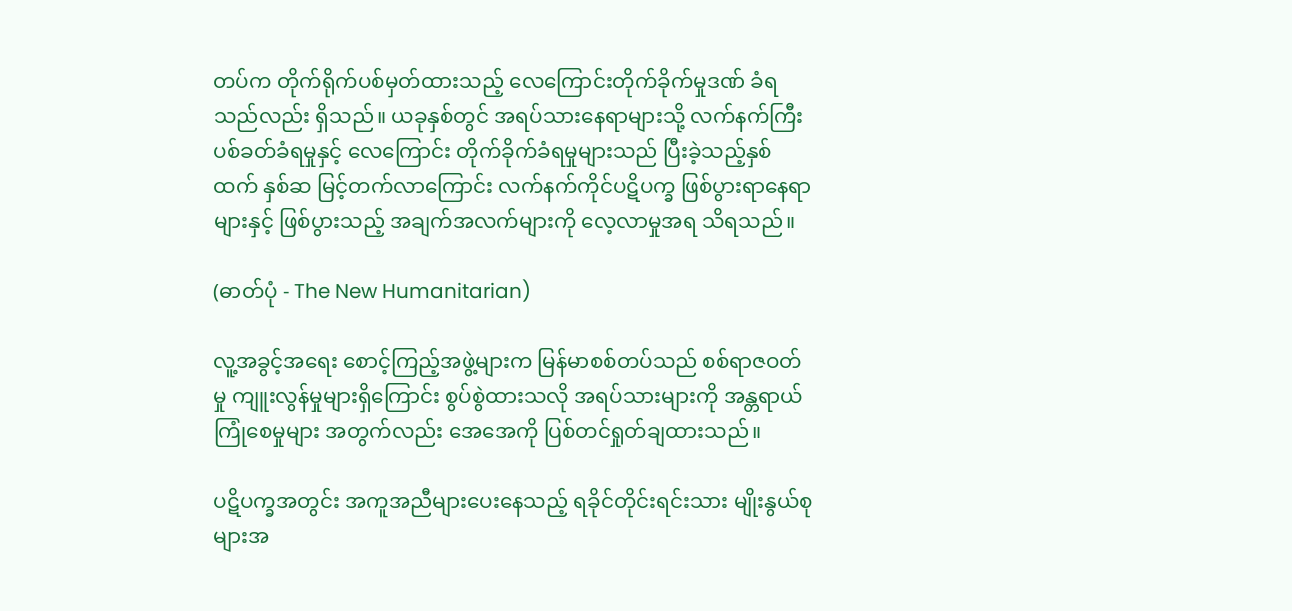တပ်က တိုက်ရိုက်ပစ်မှတ်ထားသည့် လေကြောင်းတိုက်ခိုက်မှုဒဏ် ခံရသည်လည်း ရှိသည်။ ယခုနှစ်တွင် အရပ်သားနေရာများသို့ လက်နက်ကြီးပစ်ခတ်ခံရမှုနှင့် လေကြောင်း တိုက်ခိုက်ခံရမှုများသည် ပြီးခဲ့သည့်နှစ်ထက် နှစ်ဆ မြင့်တက်လာကြောင်း လက်နက်ကိုင်ပဋိပက္ခ ဖြစ်ပွားရာနေရာများနှင့် ဖြစ်ပွားသည့် အချက်အလက်များကို လေ့လာမှုအရ သိရသည်။

(ဓာတ်ပုံ - The New Humanitarian)

လူ့အခွင့်အရေး စောင့်ကြည့်အဖွဲ့များက မြန်မာစစ်တပ်သည် စစ်ရာဇဝတ်မှု ကျူးလွန်မှုများရှိကြောင်း စွပ်စွဲထားသလို အရပ်သားများကို အန္တရာယ်ကြုံစေမှုများ အတွက်လည်း အေအေကို ပြစ်တင်ရှုတ်ချထားသည်။

ပဋိပက္ခအတွင်း အကူအညီများပေးနေသည့် ရခိုင်တိုင်းရင်းသား မျိုးနွယ်စုများအ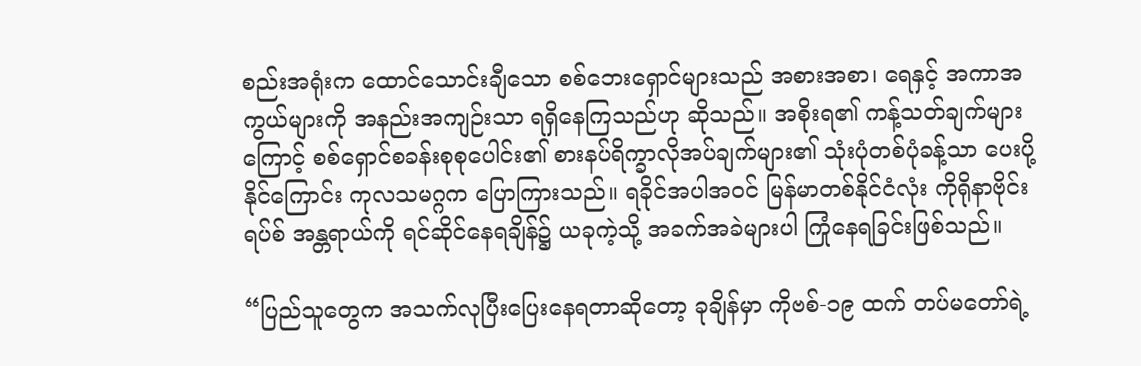စည်းအရုံးက ထောင်သောင်းချီသော စစ်ဘေးရှောင်များသည် အစားအစာ၊ ရေနှင့် အကာအကွယ်များကို အနည်းအကျဉ်းသာ ရရှိနေကြသည်ဟု ဆိုသည်။ အစိုးရ၏ ကန့်သတ်ချက်များကြောင့် စစ်ရှောင်စခန်းစုစုပေါင်း၏ စားနပ်ရိက္ခာလိုအပ်ချက်များ၏ သုံးပုံတစ်ပုံခန့်သာ ပေးပို့နိုင်ကြောင်း ကုလသမဂ္ဂက ပြောကြားသည်။ ရခိုင်အပါအဝင် မြန်မာတစ်နိုင်ငံလုံး ကိုရိုနာဗိုင်းရပ်စ် အန္တရာယ်ကို ရင်ဆိုင်နေရချိန်၌ ယခုကဲ့သို့ အခက်အခဲများပါ ကြုံနေရခြင်းဖြစ်သည်။

“ပြည်သူတွေက အသက်လုပြီးပြေးနေရတာဆိုတော့ ခုချိန်မှာ ကိုဗစ်-၁၉ ထက် တပ်မတော်ရဲ့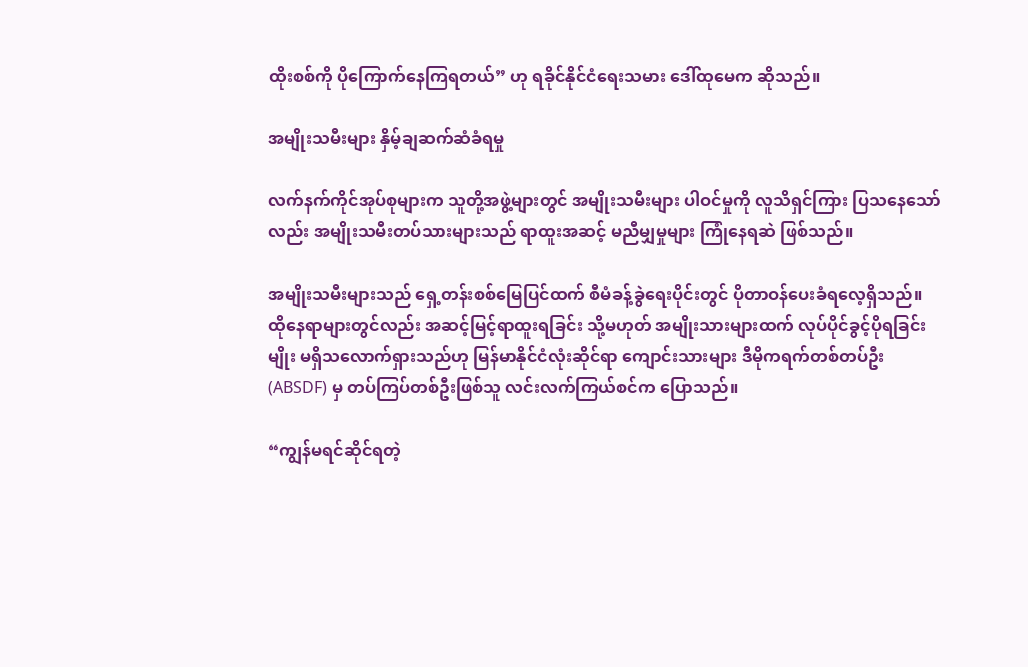ထိုးစစ်ကို ပိုကြောက်နေကြရတယ်” ဟု ရခိုင်နိုင်ငံရေးသမား ဒေါ်ထုမေက ဆိုသည်။

အမျိုးသမီးများ နှိမ့်ချဆက်ဆံခံရမှု

လက်နက်ကိုင်အုပ်စုများက သူတို့အဖွဲ့များတွင် အမျိုးသမီးများ ပါဝင်မှုကို လူသိရှင်ကြား ပြသနေသော်လည်း အမျိုးသမီးတပ်သားများသည် ရာထူးအဆင့် မညီမျှမှုများ ကြုံနေရဆဲ ဖြစ်သည်။

အမျိုးသမီးများသည် ရှေ့တန်းစစ်မြေပြင်ထက် စီမံခန့်ခွဲရေးပိုင်းတွင် ပိုတာဝန်ပေးခံရလေ့ရှိသည်။ ထိုနေရာများတွင်လည်း အဆင့်မြင့်ရာထူးရခြင်း သို့မဟုတ် အမျိုးသားများထက် လုပ်ပိုင်ခွင့်ပိုရခြင်းမျိုး မရှိသလောက်ရှားသည်ဟု မြန်မာနိုင်ငံလုံးဆိုင်ရာ ကျောင်းသားများ ဒီမိုကရက်တစ်တပ်ဦး (ABSDF) မှ တပ်ကြပ်တစ်ဦးဖြစ်သူ လင်းလက်ကြယ်စင်က ပြောသည်။

“ကျွန်မရင်ဆိုင်ရတဲ့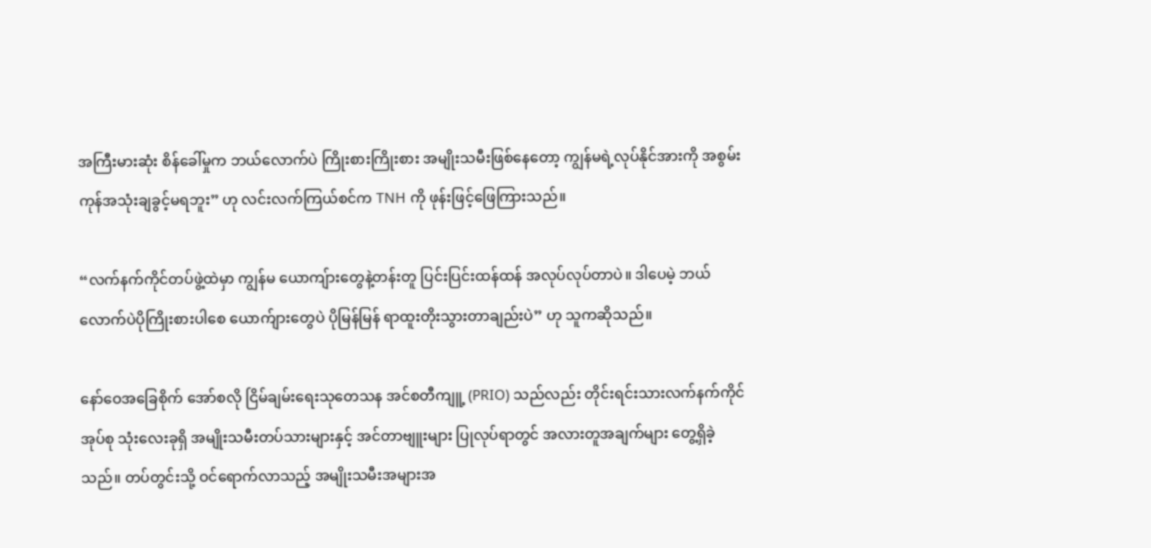အကြီးမားဆုံး စိန်ခေါ်မှုက ဘယ်လောက်ပဲ ကြိုးစားကြိုးစား အမျိုးသမီးဖြစ်နေတော့ ကျွန်မရဲ့လုပ်နိုင်အားကို အစွမ်းကုန်အသုံးချခွင့်မရဘူး” ဟု လင်းလက်ကြယ်စင်က TNH ကို ဖုန်းဖြင့်ဖြေကြားသည်။

“လက်နက်ကိုင်တပ်ဖွဲ့ထဲမှာ ကျွန်မ ယောကျ်ားတွေနဲ့တန်းတူ ပြင်းပြင်းထန်ထန် အလုပ်လုပ်တာပဲ။ ဒါပေမဲ့ ဘယ်လောက်ပဲပိုကြိုးစားပါစေ ယောက်ျားတွေပဲ ပိုမြန်မြန် ရာထူးတိုးသွားတာချည်းပဲ” ဟု သူကဆိုသည်။

နော်ဝေအခြေစိုက် အော်စလို ငြိမ်ချမ်းရေးသုတေသန အင်စတီကျူ့ (PRIO) သည်လည်း တိုင်းရင်းသားလက်နက်ကိုင် အုပ်စု သုံးလေးခုရှိ အမျိုးသမီးတပ်သားများနှင့် အင်တာဗျူးများ ပြုလုပ်ရာတွင် အလားတူအချက်များ တွေ့ရှိခဲ့သည်။ တပ်တွင်းသို့ ဝင်ရောက်လာသည့် အမျိုးသမီးအများအ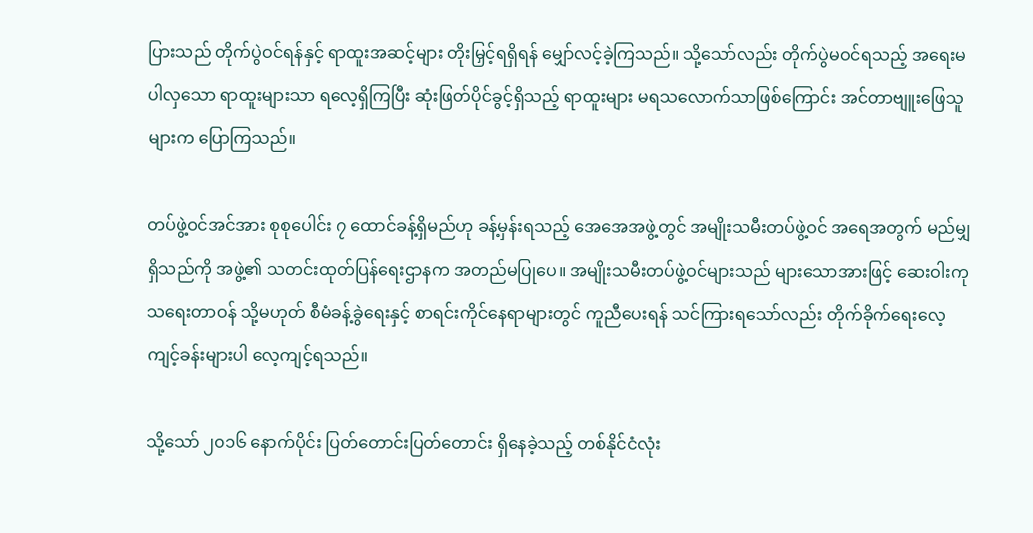ပြားသည် တိုက်ပွဲဝင်ရန်နှင့် ရာထူးအဆင့်များ တိုးမြှင့်ရရှိရန် မျှော်လင့်ခဲ့ကြသည်။ သို့သော်လည်း တိုက်ပွဲမဝင်ရသည့် အရေးမပါလှသော ရာထူးများသာ ရလေ့ရှိကြပြီး ဆုံးဖြတ်ပိုင်ခွင့်ရှိသည့် ရာထူးများ မရသလောက်သာဖြစ်ကြောင်း အင်တာဗျူးဖြေသူများက ပြောကြသည်။

တပ်ဖွဲ့ဝင်အင်အား စုစုပေါင်း ၇ ထောင်ခန့်ရှိမည်ဟု ခန့်မှန်းရသည့် အေအေအဖွဲ့တွင် အမျိုးသမီးတပ်ဖွဲ့ဝင် အရေအတွက် မည်မျှရှိသည်ကို အဖွဲ့၏ သတင်းထုတ်ပြန်ရေးဌာနက အတည်မပြုပေ။ အမျိုးသမီးတပ်ဖွဲ့ဝင်များသည် များသောအားဖြင့် ဆေးဝါးကုသရေးတာဝန် သို့မဟုတ် စီမံခန့်ခွဲရေးနှင့် စာရင်းကိုင်နေရာများတွင် ကူညီပေးရန် သင်ကြားရသော်လည်း တိုက်ခိုက်ရေးလေ့ကျင့်ခန်းများပါ လေ့ကျင့်ရသည်။

သို့သော် ၂၀၁၆ နောက်ပိုင်း ပြတ်တောင်းပြတ်တောင်း ရှိနေခဲ့သည့် တစ်နိုင်ငံလုံး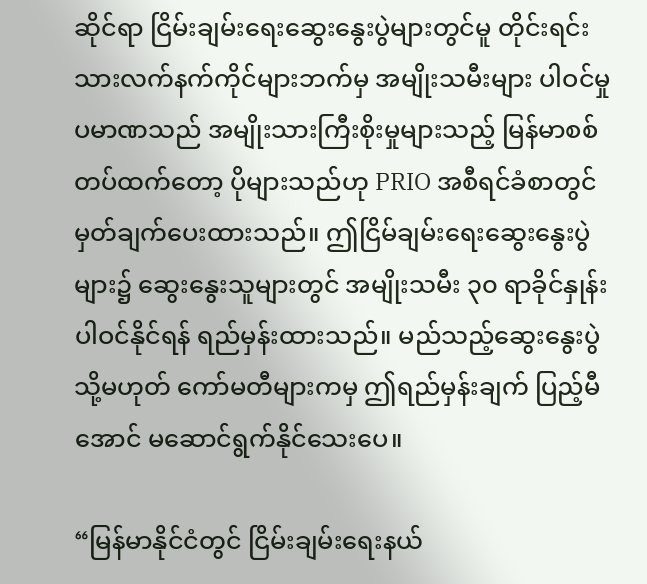ဆိုင်ရာ ငြိမ်းချမ်းရေးဆွေးနွေးပွဲများတွင်မူ တိုင်းရင်းသားလက်နက်ကိုင်များဘက်မှ အမျိုးသမီးများ ပါဝင်မှုပမာဏသည် အမျိုးသားကြီးစိုးမှုများသည့် မြန်မာစစ်တပ်ထက်တော့ ပိုများသည်ဟု PRIO အစီရင်ခံစာတွင် မှတ်ချက်ပေးထားသည်။ ဤငြိမ်ချမ်းရေးဆွေးနွေးပွဲများ၌ ဆွေးနွေးသူများတွင် အမျိုးသမီး ၃၀ ရာခိုင်နှုန်း ပါဝင်နိုင်ရန် ရည်မှန်းထားသည်။ မည်သည့်ဆွေးနွေးပွဲ သို့မဟုတ် ကော်မတီများကမှ ဤရည်မှန်းချက် ပြည့်မီအောင် မဆောင်ရွက်နိုင်သေးပေ။

“မြန်မာနိုင်ငံတွင် ငြိမ်းချမ်းရေးနယ်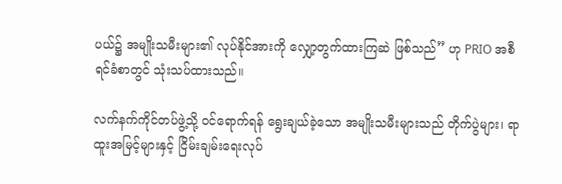ပယ်၌ အမျိုးသမီးများ၏ လုပ်နိုင်အားကို လျှော့တွက်ထားကြဆဲ ဖြစ်သည်” ဟု PRIO အစီရင်ခံစာတွင် သုံးသပ်ထားသည်။

လက်နက်ကိုင်တပ်ဖွဲ့သို့ ဝင်ရောက်ရန် ရွေးချယ်ခဲ့သော အမျိုးသမီးများသည် တိုက်ပွဲများ၊ ရာထူးအမြင့်များနှင့် ငြိမ်းချမ်းရေးလုပ်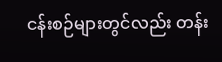ငန်းစဉ်များတွင်လည်း တန်း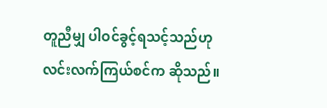တူညီမျှ ပါဝင်ခွင့်ရသင့်သည်ဟု လင်းလက်ကြယ်စင်က ဆိုသည်။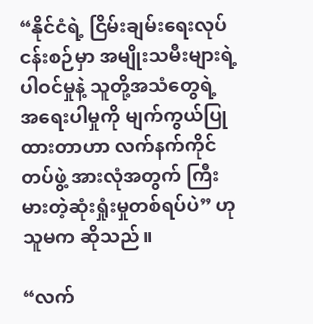“နိုင်ငံရဲ့ ငြိမ်းချမ်းရေးလုပ်ငန်းစဉ်မှာ အမျိုးသမီးများရဲ့ ပါဝင်မှုနဲ့ သူတို့အသံတွေရဲ့ အရေးပါမှုကို မျက်ကွယ်ပြုထားတာဟာ လက်နက်ကိုင်တပ်ဖွဲ့ အားလုံအတွက် ကြီးမားတဲ့ဆုံးရှုံးမှုတစ်ရပ်ပဲ” ဟု သူမက ဆိုသည်။

“လက်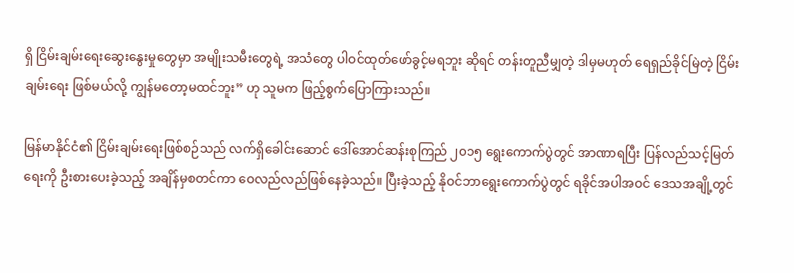ရှိ ငြိမ်းချမ်းရေးဆွေးနွေးမှုတွေမှာ အမျိုးသမီးတွေရဲ့ အသံတွေ ပါဝင်ထုတ်ဖော်ခွင့်မရဘူး ဆိုရင် တန်းတူညီမျှတဲ့ ဒါမှမဟုတ် ရေရှည်ခိုင်မြဲတဲ့ ငြိမ်းချမ်းရေး ဖြစ်မယ်လို့ ကျွန်မတော့မထင်ဘူး” ဟု သူမက ဖြည့်စွက်ပြောကြားသည်။

မြန်မာနိုင်ငံ၏ ငြိမ်းချမ်းရေးဖြစ်စဉ်သည် လက်ရှိခေါင်းဆောင် ဒေါ်အောင်ဆန်းစုကြည် ၂၀၁၅ ရွေးကောက်ပွဲတွင် အာဏာရပြီး ပြန်လည်သင့်မြတ်ရေးကို ဦးစားပေးခဲ့သည့် အချိန်မှစတင်ကာ ဝေလည်လည်ဖြစ်နေခဲ့သည်။ ပြီးခဲ့သည့် နိုဝင်ဘာရွေးကောက်ပွဲတွင် ရခိုင်အပါအဝင် ဒေသအချို့တွင်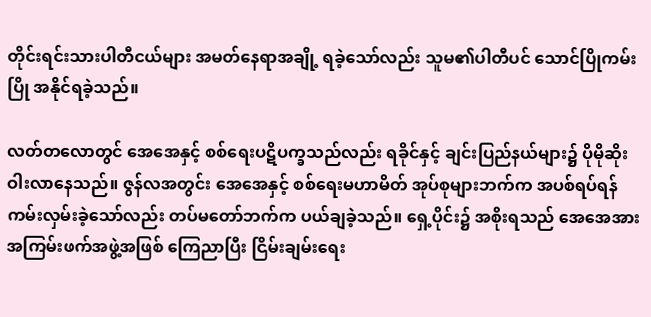တိုင်းရင်းသားပါတီငယ်များ အမတ်နေရာအချို့ ရခဲ့သော်လည်း သူမ၏ပါတီပင် သောင်ပြိုကမ်းပြို အနိုင်ရခဲ့သည်။

လတ်တလောတွင် အေအေနှင့် စစ်ရေးပဋိပက္ခသည်လည်း ရခိုင်နှင့် ချင်းပြည်နယ်များ၌ ပိုမိုဆိုးဝါးလာနေသည်။ ဇွန်လအတွင်း အေအေနှင့် စစ်ရေးမဟာမိတ် အုပ်စုများဘက်က အပစ်ရပ်ရန် ကမ်းလှမ်းခဲ့သော်လည်း တပ်မတော်ဘက်က ပယ်ချခဲ့သည်။ ရှေ့ပိုင်း၌ အစိုးရသည် အေအေအား အကြမ်းဖက်အဖွဲ့အဖြစ် ကြေညာပြီး ငြိမ်းချမ်းရေး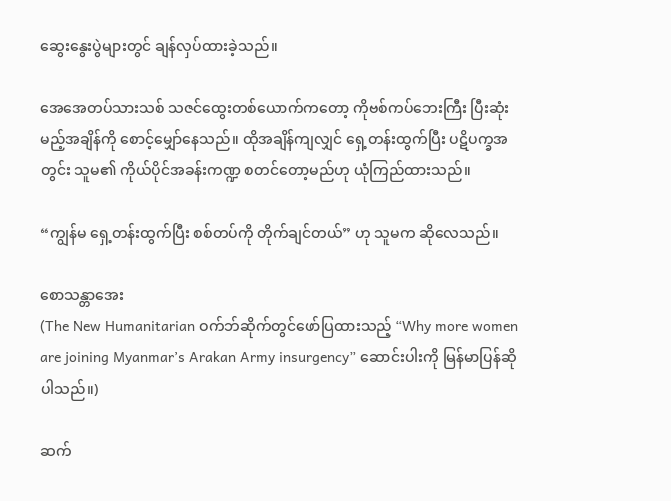ဆွေးနွေးပွဲများတွင် ချန်လှပ်ထားခဲ့သည်။

အေအေတပ်သားသစ် သဇင်ထွေးတစ်ယောက်ကတော့ ကိုဗစ်ကပ်ဘေးကြီး ပြီးဆုံးမည့်အချိန်ကို စောင့်မျှော်နေသည်။ ထိုအချိန်ကျလျှင် ရှေ့တန်းထွက်ပြီး ပဋိပက္ခအတွင်း သူမ၏ ကိုယ်ပိုင်အခန်းကဏ္ဍ စတင်တော့မည်ဟု ယုံကြည်ထားသည်။

“ကျွန်မ ရှေ့တန်းထွက်ပြီး စစ်တပ်ကို တိုက်ချင်တယ်” ဟု သူမက ဆိုလေသည်။

စောသန္တာအေး
(The New Humanitarian ဝက်ဘ်ဆိုက်တွင်ဖော်ပြထားသည့် “Why more women are joining Myanmar’s Arakan Army insurgency” ဆောင်းပါးကို မြန်မာပြန်ဆိုပါသည်။)

ဆက်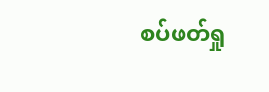စပ်ဖတ်ရှု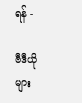ရန် -

ဗီဒီယိုများ